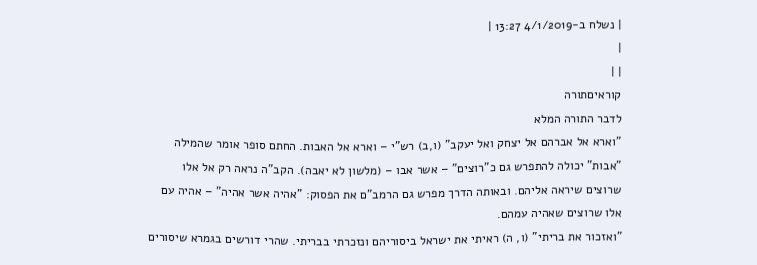| נשלח ב-4/1/2019 13:27 |
|
| |
קוראיםתורה
לדבר התורה המלא
"וארא אל אברהם אל יצחק ואל יעקב" (ו,ב) רש"י – וארא אל האבות. החתם סופר אומר שהמילה "אבות" יכולה להתפרש גם כ"רוצים" – אשר אבו – (מלשון לא יאבה). הקב"ה נראה רק אל אלו שרוצים שיראה אליהם. ובאותה הדרך מפרש גם הרמב"ם את הפסוק: "אהיה אשר אהיה" – אהיה עם אלו שרוצים שאהיה עמהם.
"ואזכור את בריתי" (ו, ה) ראיתי את ישראל ביסוריהם ונזכרתי בבריתי. שהרי דורשים בגמרא שיסורים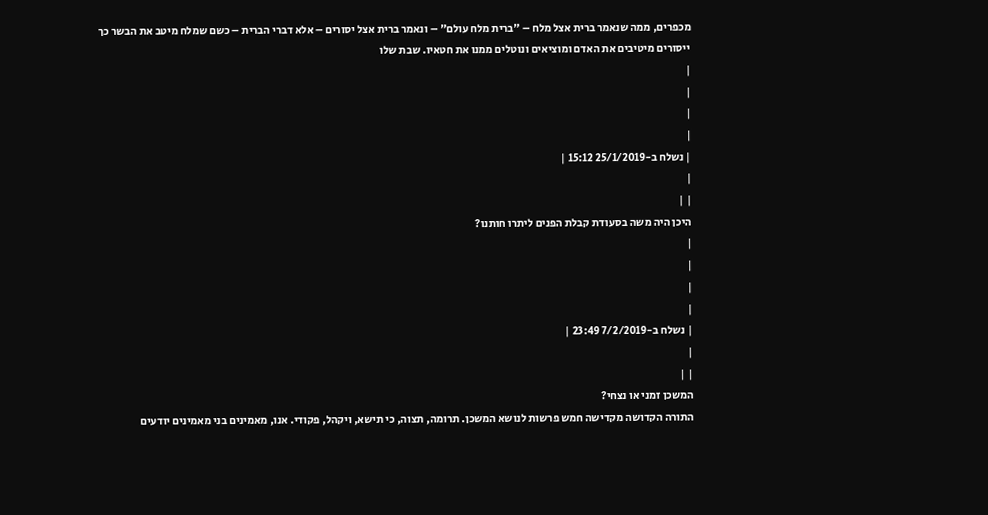מכפרים, ממה שנאמר ברית אצל מלח – "ברית מלח עולם" – ונאמר ברית אצל יסורים – אלא דברי הברית – כשם שמלח מיטב את הבשר כך ייסורים מיטיבים את האדם ומוציאים ונוטלים ממנו את חטאיו. שבת שלו
|
|
|
|
| נשלח ב-25/1/2019 15:12 |
|
| |
היכן היה משה בסעודת קבלת הפנים ליתרו חותנו?
|
|
|
|
| נשלח ב-7/2/2019 23:49 |
|
| |
המשכן זמני או נצחי?
התורה הקדושה מקדישה חמש פרשות לנושא המשכן. תרומה, תצוה, כי תישא, ויקהל, פקודי. אנו, מאמינים בני מאמינים יודעים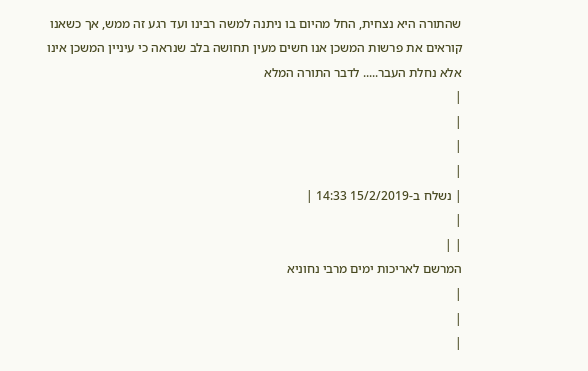שהתורה היא נצחית, החל מהיום בו ניתנה למשה רבינו ועד רגע זה ממש, אך כשאנו קוראים את פרשות המשכן אנו חשים מעין תחושה בלב שנראה כי עיניין המשכן אינו אלא נחלת העבר..... לדבר התורה המלא
|
|
|
|
| נשלח ב-15/2/2019 14:33 |
|
| |
המרשם לאריכות ימים מרבי נחוניא
|
|
|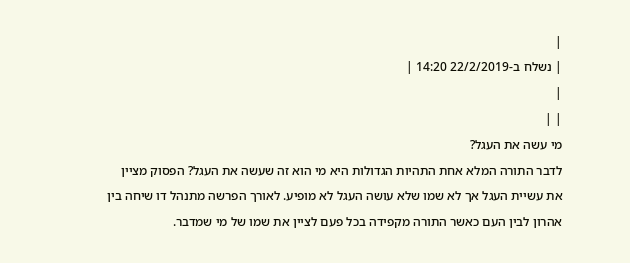|
| נשלח ב-22/2/2019 14:20 |
|
| |
מי עשה את העגל?
לדבר התורה המלא אחת התהיות הגדולות היא מי הוא זה שעשה את העגל? הפסוק מציין את עשיית העגל אך לא שמו שלא עושה העגל לא מופיע. לאורך הפרשה מתנהל דו שיחה בין אהרון לבין העם כאשר התורה מקפידה בכל פעם לציין את שמו של מי שמדבר.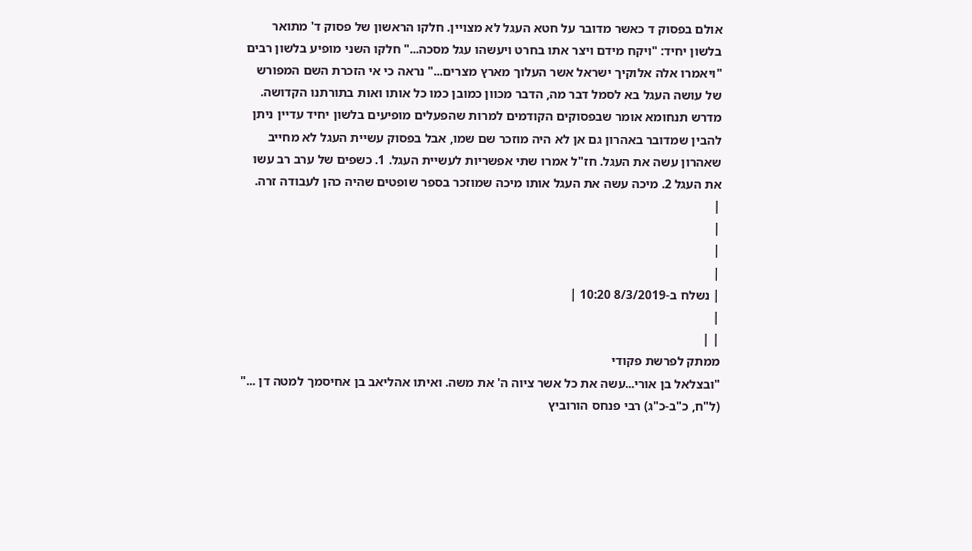אולם בפסוק ד כאשר מדובר על חטא העגל לא מצויין. חלקו הראשון של פסוק ד' מתואר בלשון יחיד: "ויקח מידם ויצר אתו בחרט ויעשהו עגל מסכה..." חלקו השני מופיע בלשון רבים "ויאמרו אלה אלוקיך ישראל אשר העלוך מארץ מצרים..." נראה כי אי הזכרת השם המפורש של עושה העגל בא לסמל דבר מה, הדבר מכוון כמובן כמו כל אותו ואות בתורתנו הקדושה. מדרש תנחומא אומר שבפסוקים הקודמים למרות שהפעלים מופיעים בלשון יחיד עדיין ניתן להבין שמדובר באהרון גם אן לא היה מוזכר שם שמו, אבל בפסוק עשיית העגל לא מחייב שאהרון עשה את העגל. חז"ל אמרו שתי אפשריות לעשיית העגל. 1. כשפים של ערב רב עשו את העגל 2. מיכה עשה את העגל אותו מיכה שמוזכר בספר שופטים שהיה כהן לעבודה זרה.
|
|
|
|
| נשלח ב-8/3/2019 10:20 |
|
| |
ממתק לפרשת פקודי
"ובצלאל בן אורי...עשה את כל אשר ציוה ה' את משה. ואיתו אהליאב בן אחיסמך למטה דן ..." (ל"ח, כ"ב-כ"ג) רבי פנחס הורוביץ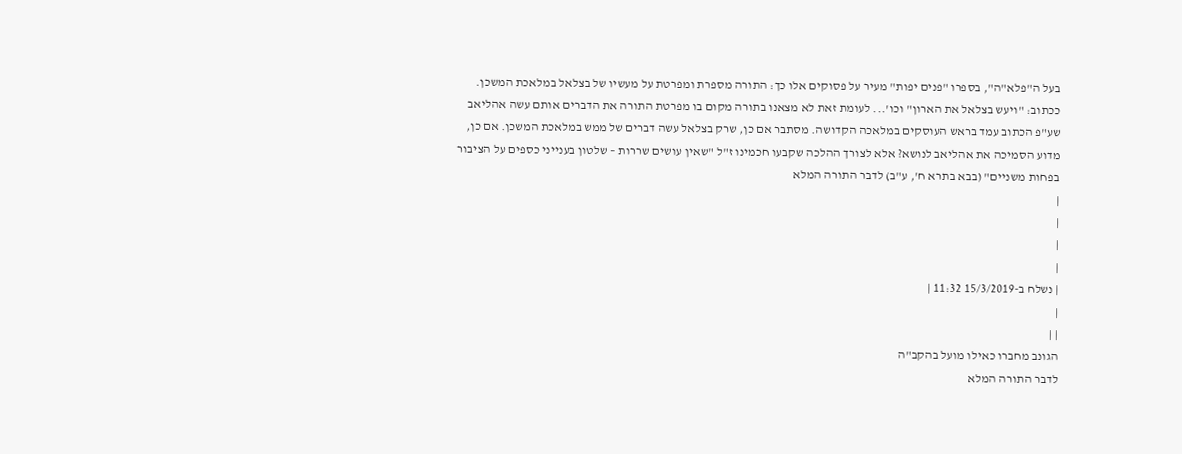בעל ה"פלא"ה", בספרו "פנים יפות" מעיר על פסוקים אלו כך: התורה מספרת ומפרטת על מעשיו של בצלאל במלאכת המשכן. ככתוב: "ויעש בצלאל את הארון" וכו'... לעומת זאת לא מצאנו בתורה מקום בו מפרטת התורה את הדברים אותם עשה אהליאב שע"פ הכתוב עמד בראש העוסקים במלאכה הקדושה. מסתבר אם כן, שרק בצלאל עשה דברים של ממש במלאכת המשכן. אם כן, מדוע הסמיכה את אהליאב לנושא? אלא לצורך ההלכה שקבעו חכמינו ז"ל "שאין עושים שררות – שלטון בענייני כספים על הציבור בפחות משניים" (בבא בתרא ח', ע"ב) לדבר התורה המלא
|
|
|
|
| נשלח ב-15/3/2019 11:32 |
|
| |
הגונב מחברו כאילו מועל בהקב"ה
לדבר התורה המלא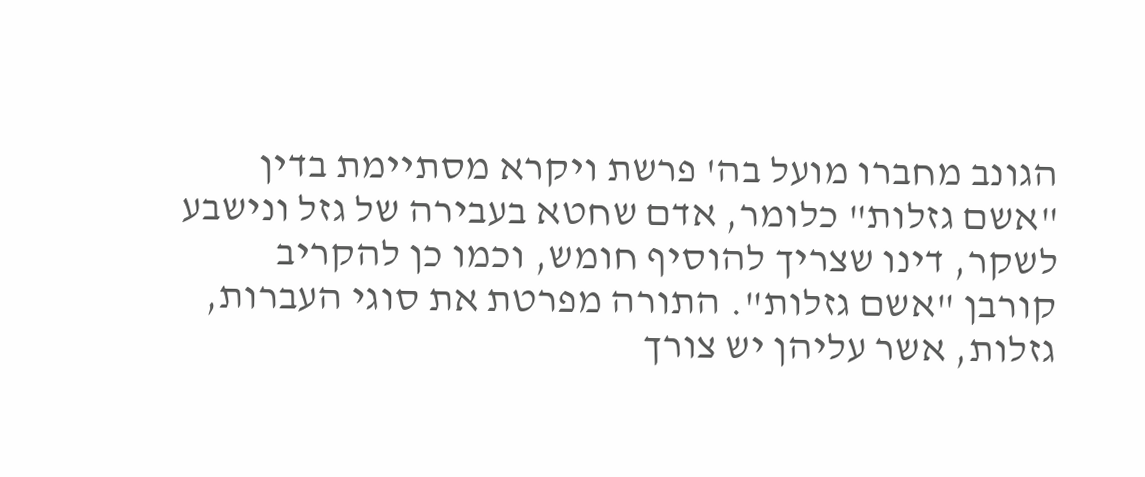הגונב מחברו מועל בה' פרשת ויקרא מסתיימת בדין "אשם גזלות" כלומר, אדם שחטא בעבירה של גזל ונישבע לשקר, דינו שצריך להוסיף חומש, וכמו כן להקריב קורבן "אשם גזלות". התורה מפרטת את סוגי העברות, גזלות, אשר עליהן יש צורך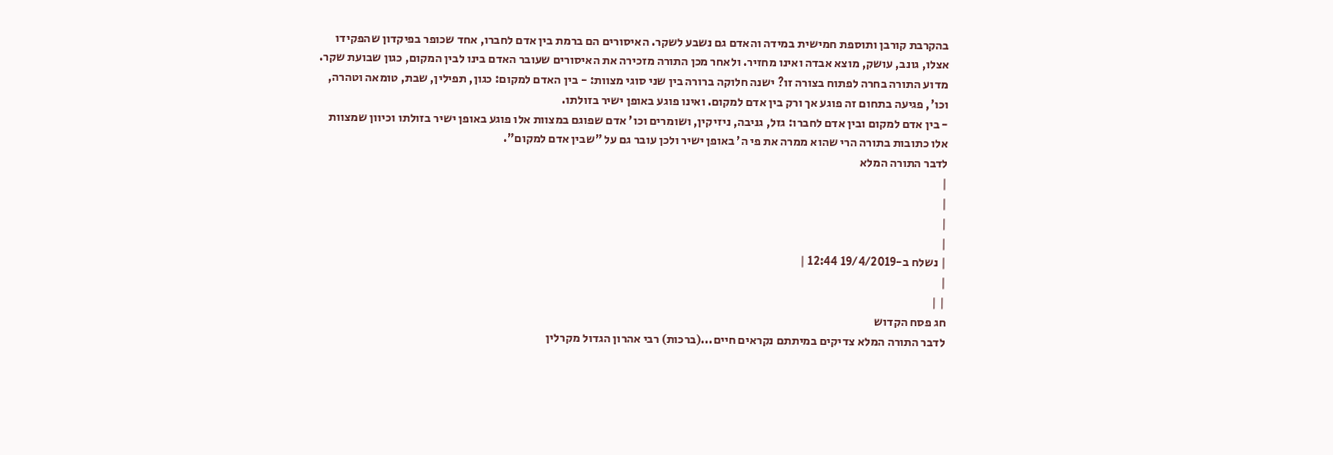בהקרבת קורבן ותוספת חמישית במידה והאדם גם נשבע לשקר. האיסורים הם ברמת בין אדם לחברו, אחד שכופר בפיקדון שהפקידו אצלו, גונב, עושק, מוצא אבדה ואינו מחזיר. ולאחר מכן התורה מזכירה את האיסורים שעובר האדם בינו לבין המקום, כגון שבועת שקר. מדוע התורה בחרה לפתוח בצורה זו? ישנה חלוקה ברורה בין שני סוגי מצוות: - בין האדם למקום: כגון, תפילין, שבת, טומאה וטהרה, וכו', פגיעה בתחום זה פוגע אך ורק בין אדם למקום. ואינו פוגע באופן ישיר בזולתו.
- בין אדם למקום ובין אדם לחברו: גזל, גניבה, ניזיקין, ושומרים וכו' אדם שפוגם במצוות אלו פוגע באופן ישיר בזולתו וכיוון שמצוות אלו כתובות בתורה הרי שהוא ממרה את פי ה' באופן ישיר ולכן עובר גם על "שבין אדם למקום".
לדבר התורה המלא
|
|
|
|
| נשלח ב-19/4/2019 12:44 |
|
| |
חג פסח הקדוש
לדבר התורה המלא צדיקים במיתתם נקראים חיים...(ברכות) רבי אהרון הגדול מקרלין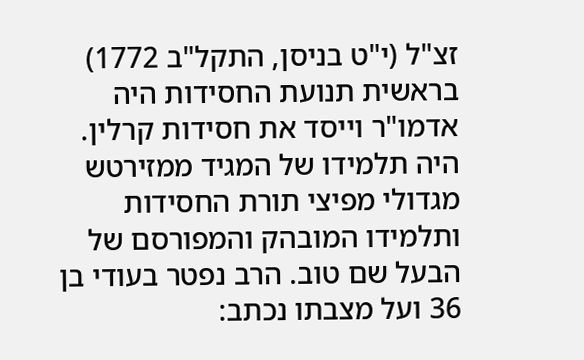זצ"ל (י"ט בניסן, התקל"ב 1772) בראשית תנועת החסידות היה אדמו"ר וייסד את חסידות קרלין. היה תלמידו של המגיד ממזירטש מגדולי מפיצי תורת החסידות ותלמידו המובהק והמפורסם של הבעל שם טוב. הרב נפטר בעודי בן 36 ועל מצבתו נכתב: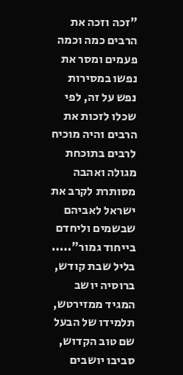"זכה וזכה את הרבים כמה וכמה פעמים ומסר את נפשו במסירות נפש על זה, לפי שכלו לזכות את הרבים והיה מוכיח לרבים בתוכחת מגולה ואהבה מסותרת לקרב את ישראל לאביהם שבשמים וליחדם בייחוד גמור"..... בליל שבת קודש, ברוסיה יושב המגיד ממזירטש, תלמידו של הבעל שם טוב הקדוש, סביבו יושבים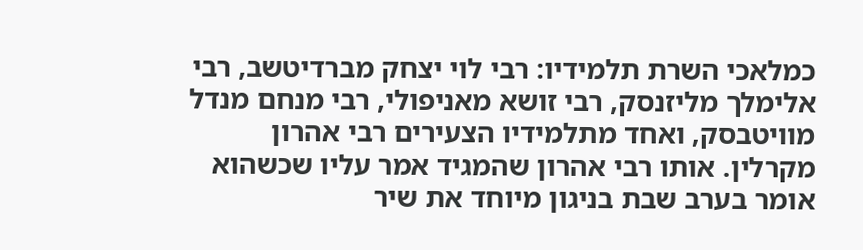כמלאכי השרת תלמידיו: רבי לוי יצחק מברדיטשב, רבי אלימלך מליזנסק, רבי זושא מאניפולי, רבי מנחם מנדל מוויטבסק, ואחד מתלמידיו הצעירים רבי אהרון מקרלין. אותו רבי אהרון שהמגיד אמר עליו שכשהוא אומר בערב שבת בניגון מיוחד את שיר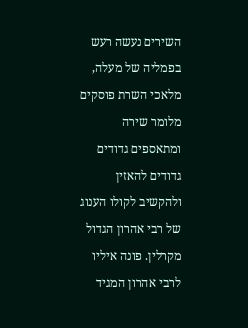השירים נעשה רעש בפמליה של מעלה, מלאכי השרת פוסקים מלומר שירה ומתאספים גדודים גדודים להאזין ולהקשיב לקולו הענוג של רבי אהרון הגדול מקרלין. פונה איליו לרבי אהרון המגיד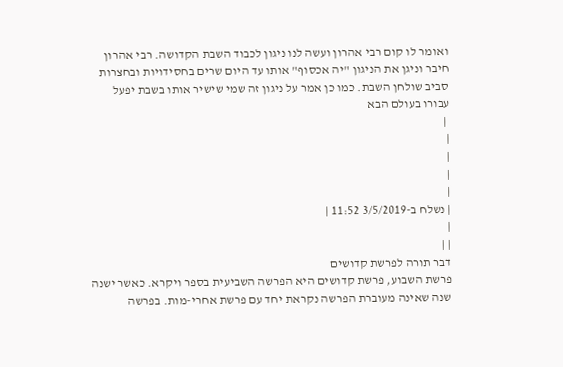ואומר לו קום רבי אהרון ועשה לנו ניגון לכבוד השבת הקדושה. רבי אהרון חיבר וניגן את הניגון "יה אכסוף" אותו עד היום שרים בחסידויות ובחצרות סביב שולחן השבת. כמו כן אמר על ניגון זה שמי שישיר אותו בשבת יפעל עבורו בעולם הבא
 |
|
|
|
|
| נשלח ב-3/5/2019 11:52 |
|
| |
דבר תורה לפרשת קדושים
פרשת השבוע, פרשת קדושים היא הפרשה השביעית בספר ויקרא. כאשר ישנה שנה שאינה מעוברת הפרשה נקראת יחד עם פרשת אחרי-מות. בפרשה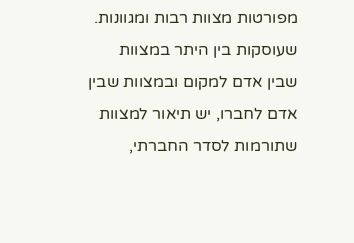מפורטות מצוות רבות ומגוונות. שעוסקות בין היתר במצוות שבין אדם למקום ובמצוות שבין אדם לחברו, יש תיאור למצוות שתורמות לסדר החברתי,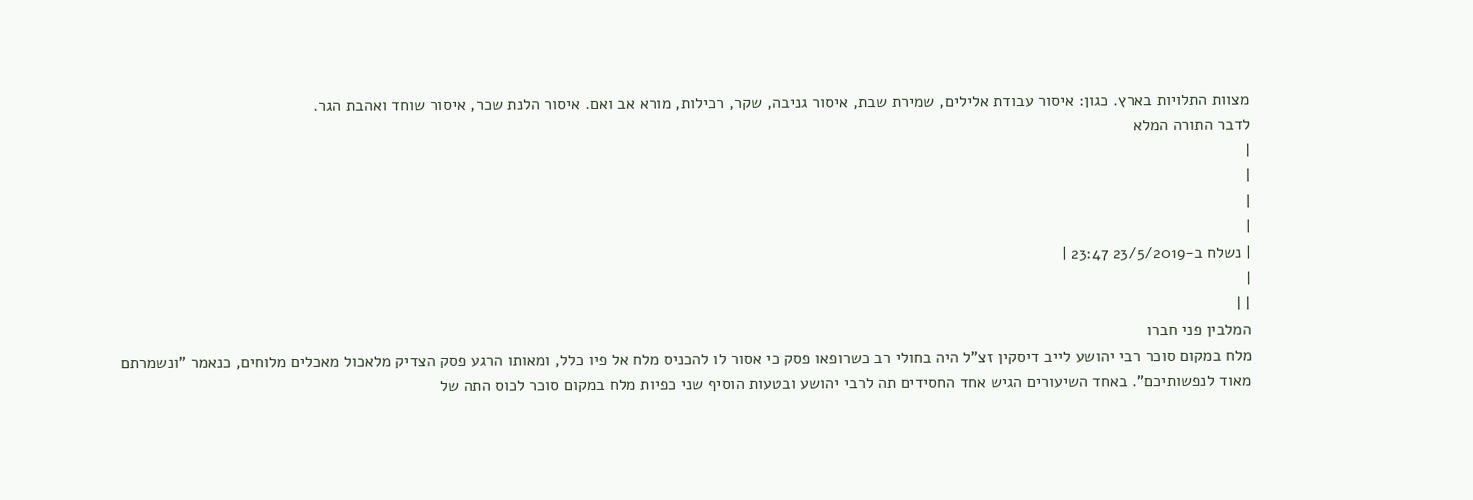מצוות התלויות בארץ. כגון: איסור עבודת אלילים, שמירת שבת, איסור גניבה, שקר, רכילות, מורא אב ואם. איסור הלנת שכר, איסור שוחד ואהבת הגר.
לדבר התורה המלא
|
|
|
|
| נשלח ב-23/5/2019 23:47 |
|
| |
המלבין פני חברו
מלח במקום סוכר רבי יהושע לייב דיסקין זצ"ל היה בחולי רב כשרופאו פסק כי אסור לו להכניס מלח אל פיו כלל, ומאותו הרגע פסק הצדיק מלאכול מאכלים מלוחים, כנאמר "ונשמרתם מאוד לנפשותיכם". באחד השיעורים הגיש אחד החסידים תה לרבי יהושע ובטעות הוסיף שני כפיות מלח במקום סוכר לכוס התה של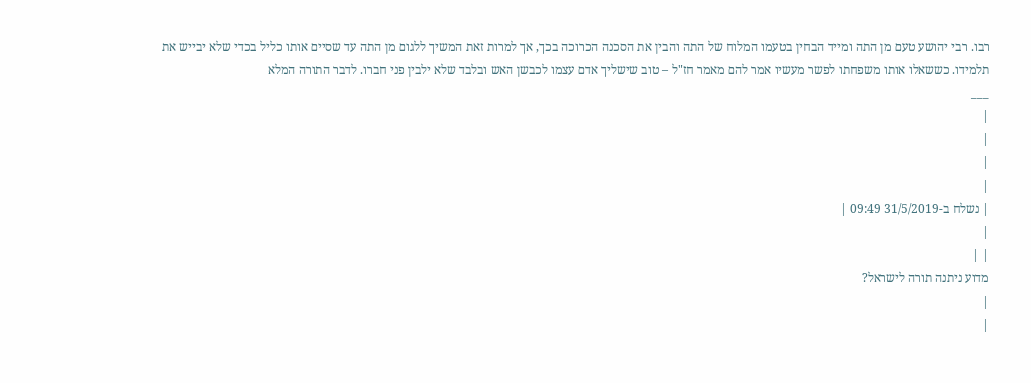רבו. רבי יהושע טעם מן התה ומייד הבחין בטעמו המלוח של התה והבין את הסכנה הכרוכה בכך, אך למרות זאת המשיך ללגום מן התה עד שסיים אותו כליל בכדי שלא יבייש את תלמידו. כששאלו אותו משפחתו לפשר מעשיו אמר להם מאמר חז"ל – טוב שישליך אדם עצמו לכבשן האש ובלבד שלא ילבין פני חברו. לדבר התורה המלא
___
|
|
|
|
| נשלח ב-31/5/2019 09:49 |
|
| |
מדוע ניתנה תורה לישראל?
|
|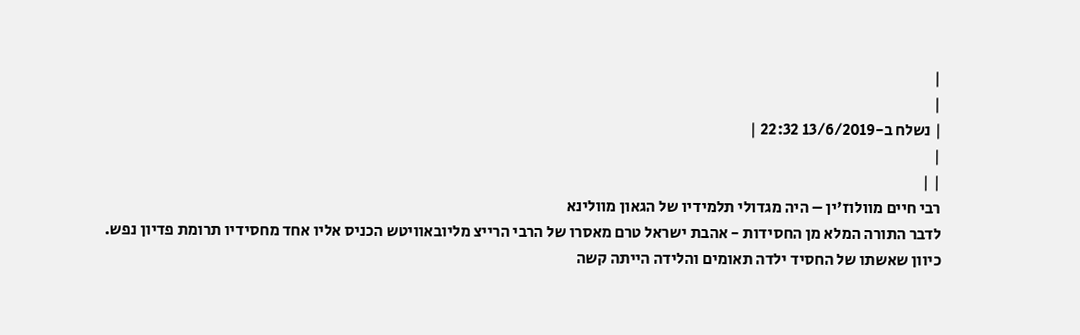|
|
| נשלח ב-13/6/2019 22:32 |
|
| |
רבי חיים מוולוז'ין – היה מגדולי תלמידיו של הגאון מוולינא
לדבר התורה המלא מן החסידות - אהבת ישראל טרם מאסרו של הרבי הרייצ מליובאוויטש הכניס אליו אחד מחסידיו תרומת פדיון נפש. כיוון שאשתו של החסיד ילדה תאומים והלידה הייתה קשה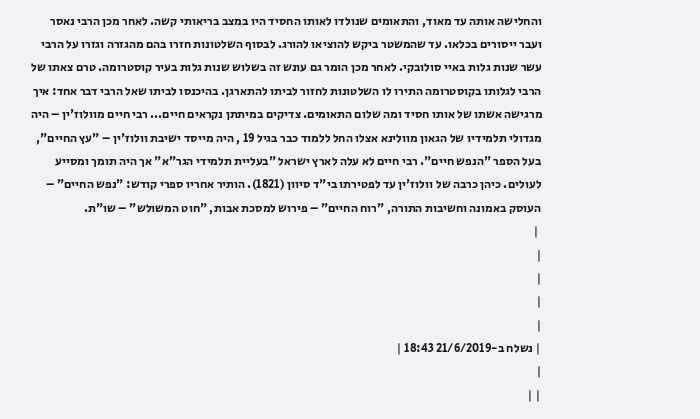והחלישה אותה עד מאוד, והתאומים שנולדו לאותו החסיד היו במצב בריאותי קשה. לאחר מכן הרבי נאסר ועבר ייסורים בכלאו. עד שהמשטר ביקש להוציאו להורג. לבסוף השלטונות חזרו בהם מהגזרה וגזרו על הרבי עשר שנות גלות באיי סולובקי. לאחר מכן הומר גם עונש זה בשלוש שנות גלות בעיר קוסטרומה. טרם צאתו של הרבי לגלותו בקוסטרומה התירו לו השלטונות לחזור לביתו להתארגן. בהיכנסו לביתו שאל הרבי דבר אחד: איך מרגישה אשתו של אותו חסיד ומה שלום התאומים. צדיקים במיתתן נקראים חיים... רבי חיים מוולוז'ין – היה מגדולי תלמידיו של הגאון מוולינא אצלו החל ללמוד כבר בגיל 19 , היה מייסד ישיבת וולוז'ין – "עץ החיים", בעל הספר "הנפש חיים". רבי חיים לא עלה לארץ ישראל "בעליית תלמידי הגר"א" אך היה תומך ומסייע לעולים. כיהן כרבה של וולוז'ין עד לפטירתו בי"ד סיוון (1821). הותיר אחריו ספרי קודש: "נפש החיים" – העוסק באמונה וחשיבות התורה, "רוח החיים" – פירוש למסכת אבות, "חוט המשולש" – שו"ת.
 |
|
|
|
|
| נשלח ב-21/6/2019 18:43 |
|
| |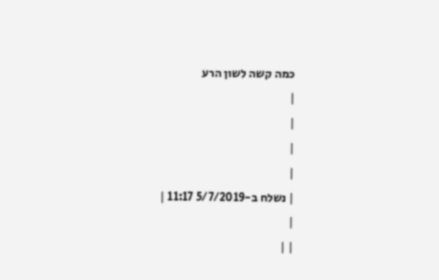כמה קשה לשון הרע
|
|
|
|
| נשלח ב-5/7/2019 11:17 |
|
| |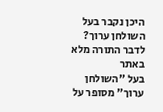היכן נקבר בעל השולחן ערוך?
לדבר התורה מלא באתר
בעל "השולחן ערוך" מסופר על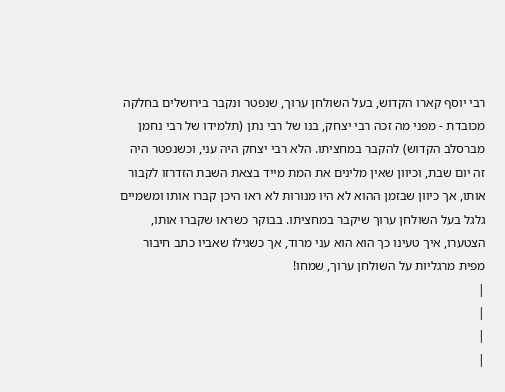רבי יוסף קארו הקדוש, בעל השולחן ערוך, שנפטר ונקבר בירושלים בחלקה מכובדת - מפני מה זכה רבי יצחק, בנו של רבי נתן (תלמידו של רבי נחמן מברסלב הקדוש) להקבר במחציתו. הלא רבי יצחק היה עני, וכשנפטר היה זה יום שבת, וכיוון שאין מלינים את המת מייד בצאת השבת הזדרזו לקבור אותו, אך כיוון שבזמן ההוא לא היו מנורות לא ראו היכן קברו אותו ומשמיים גלגל בעל השולחן ערוך שיקבר במחציתו. בבוקר כשראו שקברו אותו, הצטערו, איך טעינו כך הוא הוא עני מרוד, אך כשגילו שאביו כתב חיבור מפית מרגליות על השולחן ערוך, שמחו!
|
|
|
|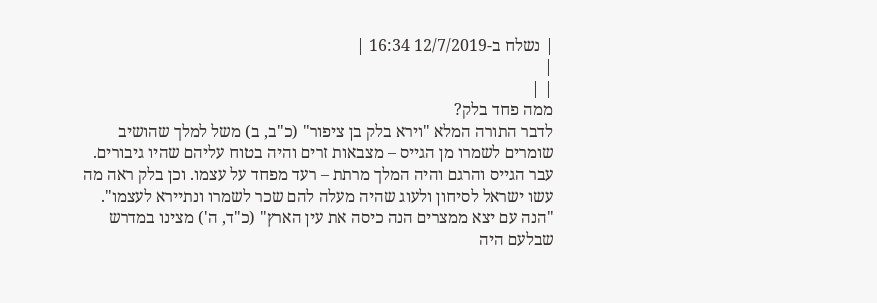| נשלח ב-12/7/2019 16:34 |
|
| |
ממה פחד בלק?
לדבר התורה המלא "וירא בלק בן ציפור" (כ"ב, ב) משל למלך שהושיב שומרים לשמרו מן הגייס – מצבאות זרים והיה בטוח עליהם שהיו גיבורים. עבר הגייס והרגם והיה המלך מרתת – רעד מפחד על עצמו. וכן בלק ראה מה עשו ישראל לסיחון ולעוג שהיה מעלה להם שכר לשמרו ונתיירא לעצמו".
"הנה עם יצא ממצרים הנה כיסה את עין הארץ" (כ"ד, ה') מצינו במדרש שבלעם היה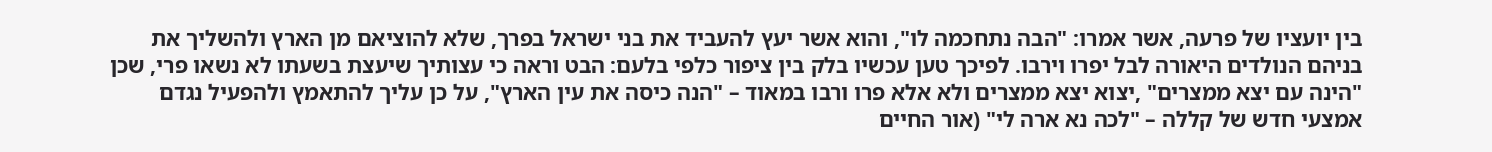בין יועציו של פרעה, אשר אמרו: "הבה נתחכמה לו", והוא אשר יעץ להעביד את בני ישראל בפרך, שלא להוציאם מן הארץ ולהשליך את בניהם הנולדים היאורה לבל יפרו וירבו. לפיכך טען עכשיו בלק בין ציפור כלפי בלעם: הבט וראה כי עצותיך שיעצת בשעתו לא נשאו פרי, שכן "הינה עם יצא ממצרים" ,יצוא יצא ממצרים ולא אלא פרו ורבו במאוד – "הנה כיסה את עין הארץ", על כן עליך להתאמץ ולהפעיל נגדם אמצעי חדש של קללה – "לכה נא ארה לי" (אור החיים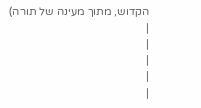הקדוש, מתוך מעינה של תורה)
|
|
|
|
|